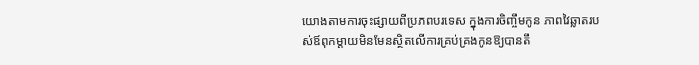យោងតាមការចុះផ្សាយពីប្រភពបរទេស ក្នុងការចិញ្ចឹមកូន ភាពវៃឆ្លាតរបស់ឪពុកម្តាយមិនមែនស្ថិតលើការគ្រប់គ្រងកូនឱ្យបានតឹ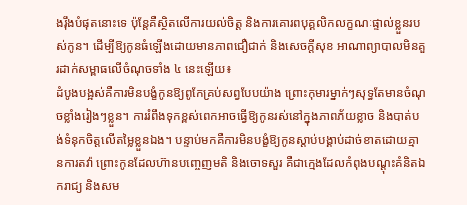ងរ៉ឹងបំផុតនោះទេ ប៉ុន្តែគឺស្ថិតលើការយល់ចិត្ត និងការគោរពបុគ្គលិកលក្ខណៈផ្ទាល់ខ្លួនរបស់កូន។ ដើម្បីឱ្យកូនធំឡើងដោយមានភាពជឿជាក់ និងសេចក្តីសុខ អាណាព្យាបាលមិនគួរដាក់សម្ពាធលើចំណុចទាំង ៤ នេះឡើយ៖
ដំបូងបង្អស់គឺការមិនបង្ខំកូនឱ្យពូកែគ្រប់សព្វបែបយ៉ាង ព្រោះកុមារម្នាក់ៗសុទ្ធតែមានចំណុចខ្លាំងរៀងៗខ្លួន។ ការរំពឹងទុកខ្ពស់ពេកអាចធ្វើឱ្យកូនរស់នៅក្នុងភាពភ័យខ្លាច និងបាត់បង់ទំនុកចិត្តលើតម្លៃខ្លួនឯង។ បន្ទាប់មកគឺការមិនបង្ខំឱ្យកូនស្ដាប់បង្គាប់ដាច់ខាតដោយគ្មានការតវ៉ា ព្រោះកូនដែលហ៊ានបញ្ចេញមតិ និងចោទសួរ គឺជាក្មេងដែលកំពុងបណ្ដុះគំនិតឯករាជ្យ និងសម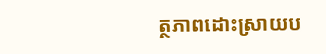ត្ថភាពដោះស្រាយប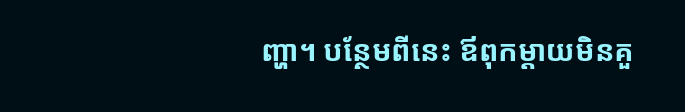ញ្ហា។ បន្ថែមពីនេះ ឪពុកម្ដាយមិនគួ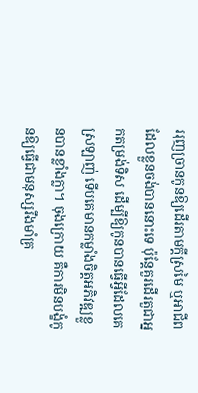ររុញច្រានកូនឱ្យដើរតាមក្ដីស្រមៃ ឬអាជីពដែលខ្លួនចង់បាននោះទេ ប៉ុន្តែគួរដើរតួជាអ្នកតម្រង់ទិស ដើម្បីឱ្យកូនបានធ្វើអ្វីដែលគេស្រឡាញ់ ទើបគេមានកម្លាំងចិត្តអភិវឌ្ឍខ្លួនបានខ្លាំងក្លា។ ចុងក្រោយ គឺការមិនបង្ខំកូនឱ្យធ្វើជាមនុស្សរឹងមាំគ្រ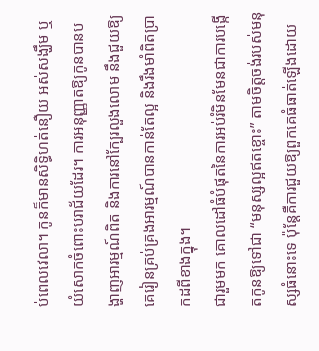ប់ពេលវេលា។ កូនក៏មានសិទ្ធិហត់នឿយ អស់សង្ឃឹម ឬយំសោកចំពោះបរាជ័យដែរ។ ការអនុញ្ញាតឱ្យកូនបានបង្ហាញអារម្មណ៍ពិត និងការនៅក្បែរលួងលោម នឹងជួយឱ្យគេរៀនគ្រប់គ្រងអារម្មណ៍បានកាន់តែល្អ និងរឹងមាំពិតប្រាកដពីខាងក្នុង។
ជារួមមក គោលដៅធំបំផុតនៃការអប់រំមិនមែនជាការបង្កើតកូនឱ្យទៅជា “មនុស្សល្អឥតខ្ចោះ” តាមចិត្តចង់របស់មនុស្សធំនោះទេ ប៉ុន្តែគឺការជួយឱ្យពួកគេធំធាត់ឡើងដោយ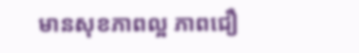មានសុខភាពល្អ ភាពជឿ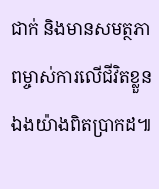ជាក់ និងមានសមត្ថភាពម្ចាស់ការលើជីវិតខ្លួនឯងយ៉ាងពិតប្រាកដ៕